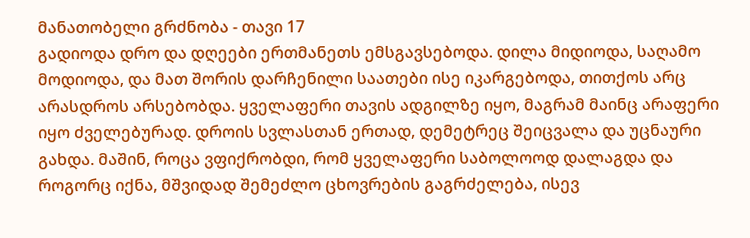მანათობელი გრძნობა - თავი 17
გადიოდა დრო და დღეები ერთმანეთს ემსგავსებოდა. დილა მიდიოდა, საღამო მოდიოდა, და მათ შორის დარჩენილი საათები ისე იკარგებოდა, თითქოს არც არასდროს არსებობდა. ყველაფერი თავის ადგილზე იყო, მაგრამ მაინც არაფერი იყო ძველებურად. დროის სვლასთან ერთად, დემეტრეც შეიცვალა და უცნაური გახდა. მაშინ, როცა ვფიქრობდი, რომ ყველაფერი საბოლოოდ დალაგდა და როგორც იქნა, მშვიდად შემეძლო ცხოვრების გაგრძელება, ისევ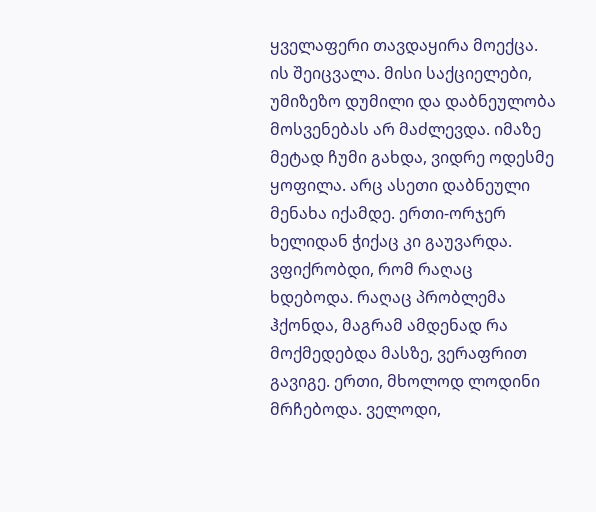ყველაფერი თავდაყირა მოექცა. ის შეიცვალა. მისი საქციელები, უმიზეზო დუმილი და დაბნეულობა მოსვენებას არ მაძლევდა. იმაზე მეტად ჩუმი გახდა, ვიდრე ოდესმე ყოფილა. არც ასეთი დაბნეული მენახა იქამდე. ერთი-ორჯერ ხელიდან ჭიქაც კი გაუვარდა. ვფიქრობდი, რომ რაღაც ხდებოდა. რაღაც პრობლემა ჰქონდა, მაგრამ ამდენად რა მოქმედებდა მასზე, ვერაფრით გავიგე. ერთი, მხოლოდ ლოდინი მრჩებოდა. ველოდი,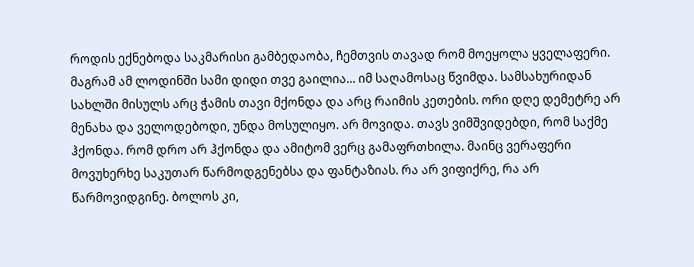როდის ექნებოდა საკმარისი გამბედაობა, ჩემთვის თავად რომ მოეყოლა ყველაფერი. მაგრამ ამ ლოდინში სამი დიდი თვე გაილია... იმ საღამოსაც წვიმდა. სამსახურიდან სახლში მისულს არც ჭამის თავი მქონდა და არც რაიმის კეთების. ორი დღე დემეტრე არ მენახა და ველოდებოდი, უნდა მოსულიყო. არ მოვიდა. თავს ვიმშვიდებდი, რომ საქმე ჰქონდა. რომ დრო არ ჰქონდა და ამიტომ ვერც გამაფრთხილა. მაინც ვერაფერი მოვუხერხე საკუთარ წარმოდგენებსა და ფანტაზიას. რა არ ვიფიქრე, რა არ წარმოვიდგინე. ბოლოს კი,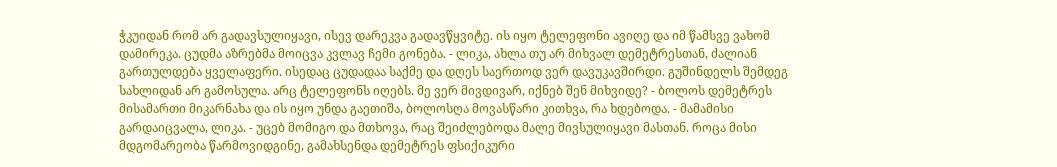ჭკუიდან რომ არ გადავსულიყავი, ისევ დარეკვა გადავწყვიტე. ის იყო ტელეფონი ავიღე და იმ წამსვე ვახომ დამირეკა. ცუდმა აზრებმა მოიცვა კვლავ ჩემი გონება. - ლიკა, ახლა თუ არ მიხვალ დემეტრესთან, ძალიან გართულდება ყველაფერი. ისედაც ცუდადაა საქმე და დღეს საერთოდ ვერ დავუკავშირდი. გუშინდელს შემდეგ სახლიდან არ გამოსულა. არც ტელეფონს იღებს. მე ვერ მივდივარ, იქნებ შენ მიხვიდე? - ბოლოს დემეტრეს მისამართი მიკარნახა და ის იყო უნდა გაეთიშა, ბოლოსღა მოვასწარი კითხვა, რა ხდებოდა. - მამამისი გარდაიცვალა, ლიკა. - უცებ მომიგო და მთხოვა, რაც შეიძლებოდა მალე მივსულიყავი მასთან. როცა მისი მდგომარეობა წარმოვიდგინე, გამახსენდა დემეტრეს ფსიქიკური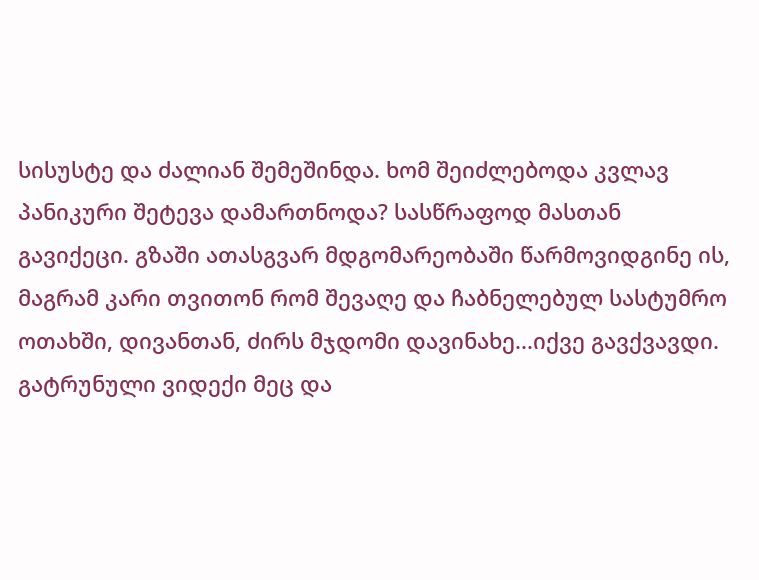სისუსტე და ძალიან შემეშინდა. ხომ შეიძლებოდა კვლავ პანიკური შეტევა დამართნოდა? სასწრაფოდ მასთან გავიქეცი. გზაში ათასგვარ მდგომარეობაში წარმოვიდგინე ის, მაგრამ კარი თვითონ რომ შევაღე და ჩაბნელებულ სასტუმრო ოთახში, დივანთან, ძირს მჯდომი დავინახე...იქვე გავქვავდი. გატრუნული ვიდექი მეც და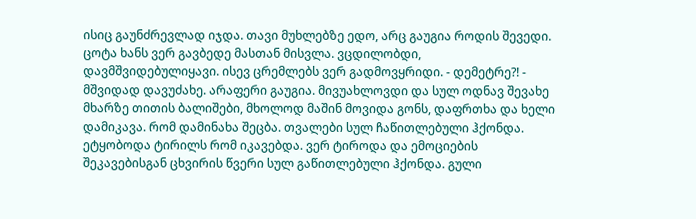ისიც გაუნძრევლად იჯდა. თავი მუხლებზე ედო, არც გაუგია როდის შევედი. ცოტა ხანს ვერ გავბედე მასთან მისვლა. ვცდილობდი, დავმშვიდებულიყავი. ისევ ცრემლებს ვერ გადმოვყრიდი. - დემეტრე?! - მშვიდად დავუძახე. არაფერი გაუგია. მივუახლოვდი და სულ ოდნავ შევახე მხარზე თითის ბალიშები, მხოლოდ მაშინ მოვიდა გონს, დაფრთხა და ხელი დამიკავა. რომ დამინახა შეცბა. თვალები სულ ჩაწითლებული ჰქონდა. ეტყობოდა ტირილს რომ იკავებდა. ვერ ტიროდა და ემოციების შეკავებისგან ცხვირის წვერი სულ გაწითლებული ჰქონდა. გული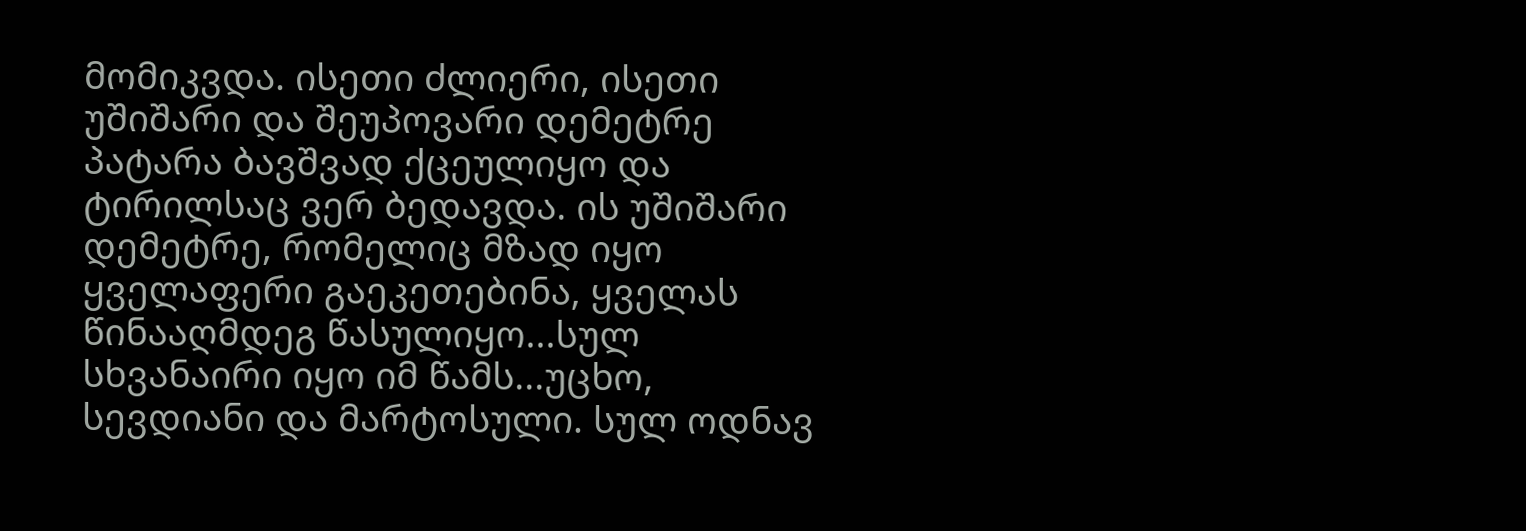მომიკვდა. ისეთი ძლიერი, ისეთი უშიშარი და შეუპოვარი დემეტრე პატარა ბავშვად ქცეულიყო და ტირილსაც ვერ ბედავდა. ის უშიშარი დემეტრე, რომელიც მზად იყო ყველაფერი გაეკეთებინა, ყველას წინააღმდეგ წასულიყო...სულ სხვანაირი იყო იმ წამს...უცხო, სევდიანი და მარტოსული. სულ ოდნავ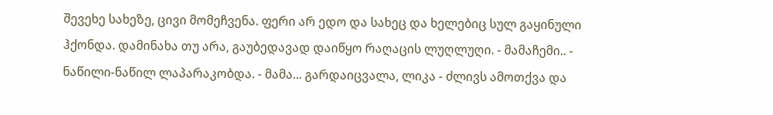შევეხე სახეზე, ცივი მომეჩვენა. ფერი არ ედო და სახეც და ხელებიც სულ გაყინული ჰქონდა. დამინახა თუ არა, გაუბედავად დაიწყო რაღაცის ლუღლუღი. - მამაჩემი.. - ნაწილი-ნაწილ ლაპარაკობდა. - მამა... გარდაიცვალა, ლიკა - ძლივს ამოთქვა და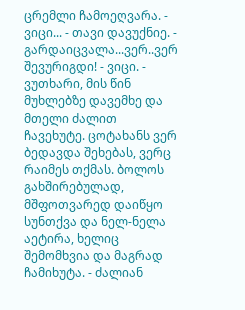ცრემლი ჩამოეღვარა. - ვიცი... - თავი დავუქნიე. - გარდაიცვალა...ვერ..ვერ შევურიგდი! - ვიცი. - ვუთხარი, მის წინ მუხლებზე დავემხე და მთელი ძალით ჩავეხუტე. ცოტახანს ვერ ბედავდა შეხებას, ვერც რაიმეს თქმას. ბოლოს გახშირებულად, მშფოთვარედ დაიწყო სუნთქვა და ნელ-ნელა აეტირა, ხელიც შემომხვია და მაგრად ჩამიხუტა. - ძალიან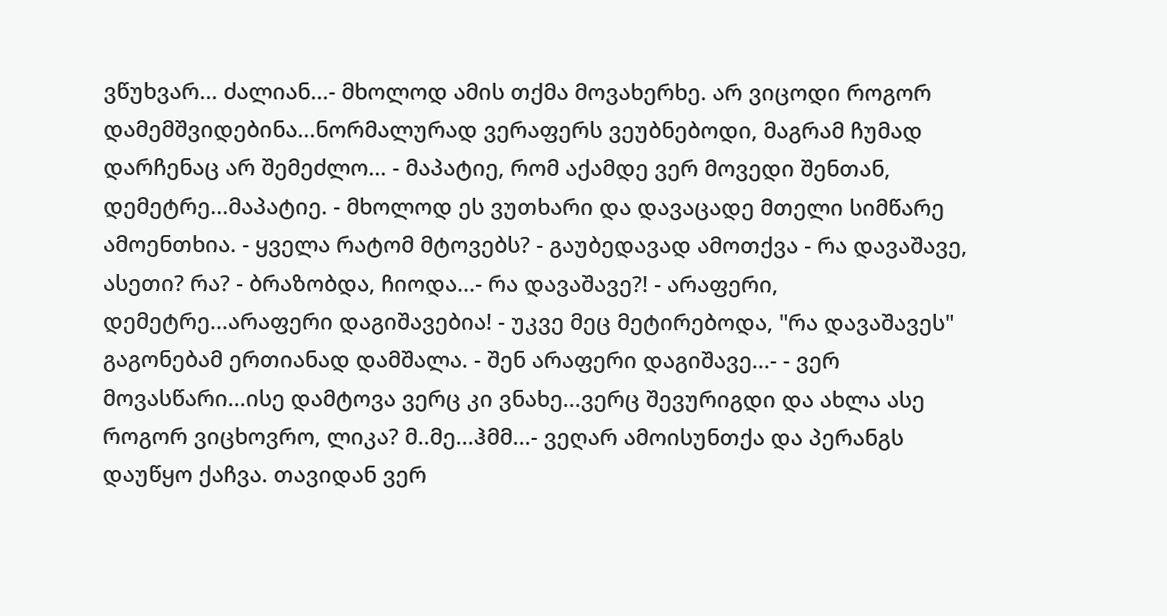ვწუხვარ... ძალიან...- მხოლოდ ამის თქმა მოვახერხე. არ ვიცოდი როგორ დამემშვიდებინა...ნორმალურად ვერაფერს ვეუბნებოდი, მაგრამ ჩუმად დარჩენაც არ შემეძლო... - მაპატიე, რომ აქამდე ვერ მოვედი შენთან, დემეტრე...მაპატიე. - მხოლოდ ეს ვუთხარი და დავაცადე მთელი სიმწარე ამოენთხია. - ყველა რატომ მტოვებს? - გაუბედავად ამოთქვა - რა დავაშავე, ასეთი? რა? - ბრაზობდა, ჩიოდა...- რა დავაშავე?! - არაფერი, დემეტრე...არაფერი დაგიშავებია! - უკვე მეც მეტირებოდა, "რა დავაშავეს" გაგონებამ ერთიანად დამშალა. - შენ არაფერი დაგიშავე...- - ვერ მოვასწარი...ისე დამტოვა ვერც კი ვნახე...ვერც შევურიგდი და ახლა ასე როგორ ვიცხოვრო, ლიკა? მ..მე...ჰმმ...- ვეღარ ამოისუნთქა და პერანგს დაუწყო ქაჩვა. თავიდან ვერ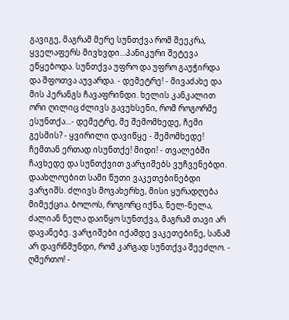გავიგე, მაგრამ მერე სუნთქვა რომ შეეკრა, ყველაფერს მივხვდი...პანიკური შეტევა ეწყებოდა. სუნთქვა უფრო და უფრო გაუჭირდა და შფოთვა აუვარდა. - დემეტრე! - მივაძახე და მის პერანგს ჩავაფრინდი. ხელის კანკალით ორი ღილიც ძლივს გავუხსენი, რომ როგორმე ესუნთქა...- დემეტრე, მე შემომხედე, ჩემი გესმის? - ყვირილი დავიწყე - შემომხედე! ჩემთან ერთად ისუნთქე! მიდი! - თვალებში ჩავხედე და სუნთქვით ვარჯიშებს ვუჩვენებდი. დაახლოებით სამი წუთი ვაკეთებინებდი ვარჯიშს. ძლივს მოვახერხე, მისი ყურადღება მიმექცია. ბოლოს, როგორც იქნა, ნელ-ნელა, ძალიან ნელა დაიწყო სუნთქვა, მაგრამ თავი არ დავანებე. ვარჯიშები იქამდე ვაკეთებინე, სანამ არ დავრწმუნდი, რომ კარგად სუნთქვა შეეძლო. - ღმერთო! -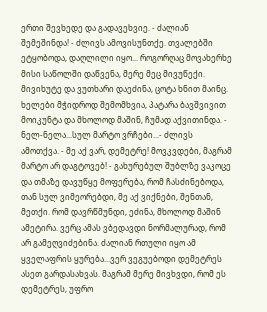ერთი შევხედე და გადავეხვიე. - ძალიან შემეშინდა! - ძლივს ამოვისუნთქე. თვალებში ეტყობოდა, დაღლილი იყო... როგორღაც მოვახერხე მისი საწოლში დაწვენა, მერე მეც მივუწექი. მივიხუტე და ვუთხარი დაეძინა, ცოტა ხნით მაინც. ხელები მჭიდროდ შემომხვია, პატარა ბავშვივით მოიკუნტა და მხოლოდ მაშინ, ჩუმად აქვითინდა. - ნელ-ნელა...სულ მარტო ვრჩები...- ძლივს ამოთქვა. - მე აქ ვარ, დემეტრე! მოვკვდები, მაგრამ მარტო არ დაგტოვებ! - გახურებულ შუბლზე ვაკოცე და თმაზე დავუწყე მოფერება, რომ ჩასძინებოდა, თან სულ ვიმეორებდი, მე აქ ვიქნები, შენთან, მეთქი. რომ დავრწმუნდი, ეძინა, მხოლოდ მაშინ ამეტირა. ვერც ამას ვბედავდი ნორმალურად, რომ არ გამეღვიძებინა. ძალიან რთული იყო ამ ყველაფრის ყურება...ვერ ვეგუებოდი დემეტრეს ასეთ გარდასახვას. მაგრამ მერე მივხვდი, რომ ეს დემეტრეს, უფრო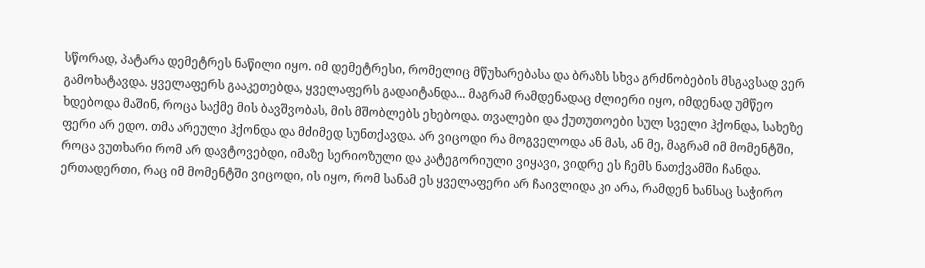სწორად, პატარა დემეტრეს ნაწილი იყო. იმ დემეტრესი, რომელიც მწუხარებასა და ბრაზს სხვა გრძნობების მსგავსად ვერ გამოხატავდა. ყველაფერს გააკეთებდა, ყველაფერს გადაიტანდა... მაგრამ რამდენადაც ძლიერი იყო, იმდენად უმწეო ხდებოდა მაშინ, როცა საქმე მის ბავშვობას, მის მშობლებს ეხებოდა. თვალები და ქუთუთოები სულ სველი ჰქონდა, სახეზე ფერი არ ედო. თმა არეული ჰქონდა და მძიმედ სუნთქავდა. არ ვიცოდი რა მოგველოდა ან მას, ან მე, მაგრამ იმ მომენტში, როცა ვუთხარი რომ არ დავტოვებდი, იმაზე სერიოზული და კატეგორიული ვიყავი, ვიდრე ეს ჩემს ნათქვამში ჩანდა. ერთადერთი, რაც იმ მომენტში ვიცოდი, ის იყო, რომ სანამ ეს ყველაფერი არ ჩაივლიდა კი არა, რამდენ ხანსაც საჭირო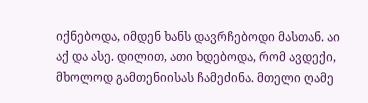იქნებოდა, იმდენ ხანს დავრჩებოდი მასთან. აი აქ და ასე. დილით, ათი ხდებოდა, რომ ავდექი, მხოლოდ გამთენიისას ჩამეძინა. მთელი ღამე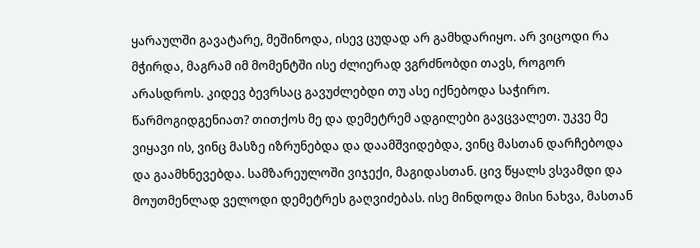ყარაულში გავატარე, მეშინოდა, ისევ ცუდად არ გამხდარიყო. არ ვიცოდი რა მჭირდა, მაგრამ იმ მომენტში ისე ძლიერად ვგრძნობდი თავს, როგორ არასდროს. კიდევ ბევრსაც გავუძლებდი თუ ასე იქნებოდა საჭირო. წარმოგიდგენიათ? თითქოს მე და დემეტრემ ადგილები გავცვალეთ. უკვე მე ვიყავი ის, ვინც მასზე იზრუნებდა და დაამშვიდებდა, ვინც მასთან დარჩებოდა და გაამხნევებდა. სამზარეულოში ვიჯექი, მაგიდასთან. ცივ წყალს ვსვამდი და მოუთმენლად ველოდი დემეტრეს გაღვიძებას. ისე მინდოდა მისი ნახვა, მასთან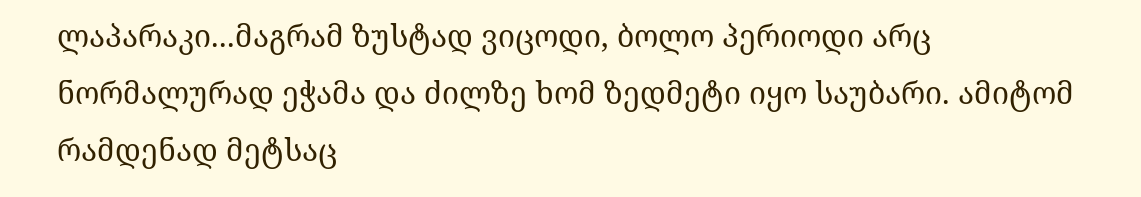ლაპარაკი...მაგრამ ზუსტად ვიცოდი, ბოლო პერიოდი არც ნორმალურად ეჭამა და ძილზე ხომ ზედმეტი იყო საუბარი. ამიტომ რამდენად მეტსაც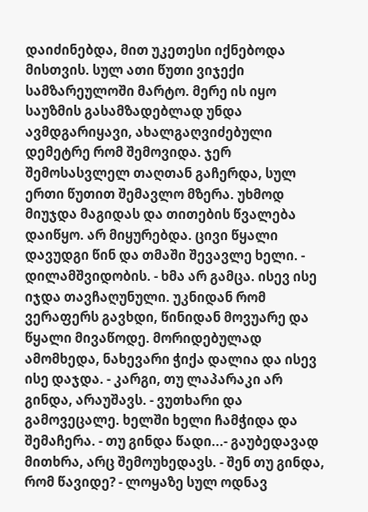დაიძინებდა, მით უკეთესი იქნებოდა მისთვის. სულ ათი წუთი ვიჯექი სამზარეულოში მარტო. მერე ის იყო საუზმის გასამზადებლად უნდა ავმდგარიყავი, ახალგაღვიძებული დემეტრე რომ შემოვიდა. ჯერ შემოსასვლელ თაღთან გაჩერდა, სულ ერთი წუთით შემავლო მზერა. უხმოდ მიუჯდა მაგიდას და თითების წვალება დაიწყო. არ მიყურებდა. ცივი წყალი დავუდგი წინ და თმაში შევავლე ხელი. - დილამშვიდობის. - ხმა არ გამცა. ისევ ისე იჯდა თავჩაღუნული. უკნიდან რომ ვერაფერს გავხდი, წინიდან მოვუარე და წყალი მივაწოდე. მორიდებულად ამომხედა, ნახევარი ჭიქა დალია და ისევ ისე დაჯდა. - კარგი, თუ ლაპარაკი არ გინდა, არაუშავს. - ვუთხარი და გამოვეცალე. ხელში ხელი ჩამჭიდა და შემაჩერა. - თუ გინდა წადი...- გაუბედავად მითხრა, არც შემოუხედავს. - შენ თუ გინდა, რომ წავიდე? - ლოყაზე სულ ოდნავ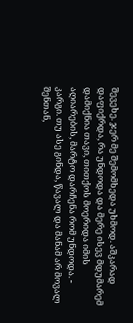შევეხე. ჯერ მე შემომხედა უხმოდ. აშკარად დაფიქრდა, რა უნდოდა და მერე ისევ მდუმარემ დამიქნია თავი, თითქოს მოერიდა იმის აღიარების, მარტო დარჩენა რომ უნდოდა. - კარგი. თუ ასე გინდა, წავალ და მანამ არ მოვალ შენთან,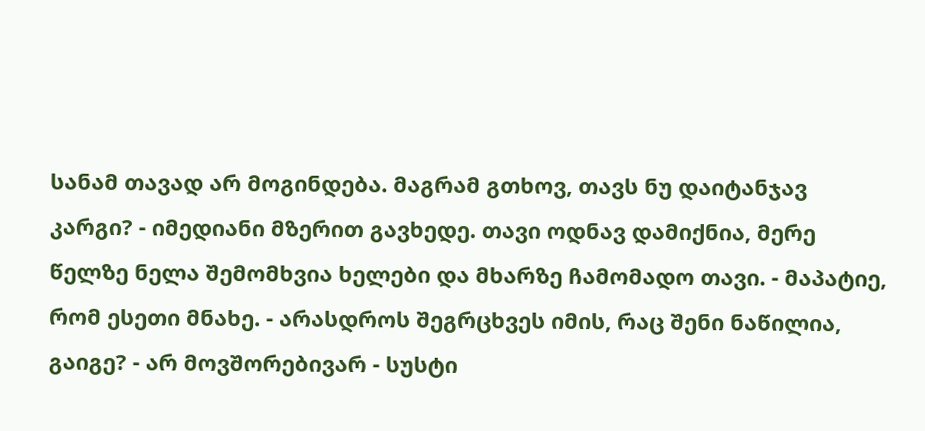სანამ თავად არ მოგინდება. მაგრამ გთხოვ, თავს ნუ დაიტანჯავ კარგი? - იმედიანი მზერით გავხედე. თავი ოდნავ დამიქნია, მერე წელზე ნელა შემომხვია ხელები და მხარზე ჩამომადო თავი. - მაპატიე, რომ ესეთი მნახე. - არასდროს შეგრცხვეს იმის, რაც შენი ნაწილია, გაიგე? - არ მოვშორებივარ - სუსტი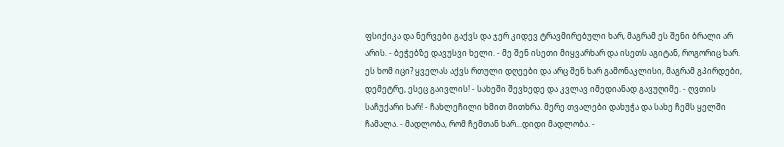ფსიქიკა და ნერვები გაქვს და ჯერ კიდევ ტრავმირებული ხარ, მაგრამ ეს შენი ბრალი არ არის. - ბეჭებზე დავუსვი ხელი. - მე შენ ისეთი მიყვარხარ და ისეთს აგიტან, როგორიც ხარ. ეს ხომ იცი? ყველას აქვს რთული დღეები და არც შენ ხარ გამონაკლისი, მაგრამ გპირდები, დემეტრე, ესეც გაივლის! - სახეში შევხედე და კვლავ იმედიანად გავუღიმე. - ღვთის საჩუქარი ხარ! - ჩახლეჩილი ხმით მითხრა. მერე თვალები დახუჭა და სახე ჩემს ყელში ჩამალა. - მადლობა, რომ ჩემთან ხარ...დიდი მადლობა. -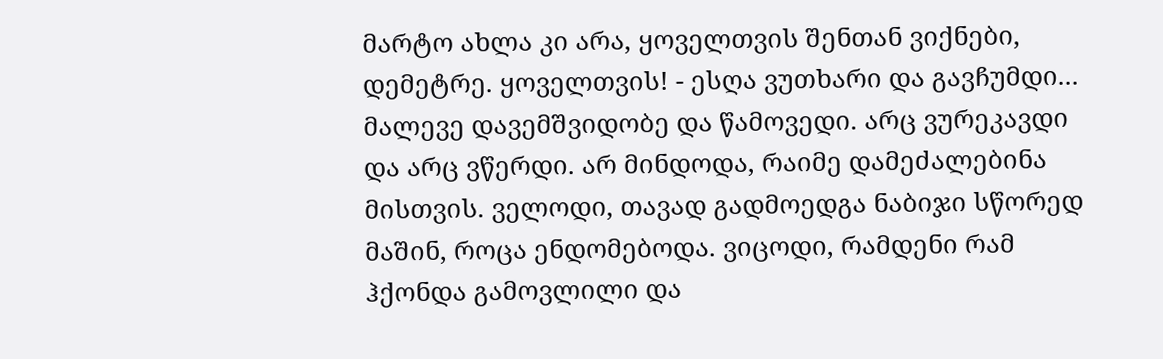მარტო ახლა კი არა, ყოველთვის შენთან ვიქნები, დემეტრე. ყოველთვის! - ესღა ვუთხარი და გავჩუმდი... მალევე დავემშვიდობე და წამოვედი. არც ვურეკავდი და არც ვწერდი. არ მინდოდა, რაიმე დამეძალებინა მისთვის. ველოდი, თავად გადმოედგა ნაბიჯი სწორედ მაშინ, როცა ენდომებოდა. ვიცოდი, რამდენი რამ ჰქონდა გამოვლილი და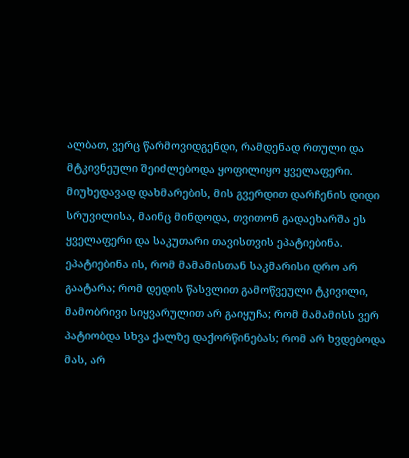ალბათ, ვერც წარმოვიდგენდი, რამდენად რთული და მტკივნეული შეიძლებოდა ყოფილიყო ყველაფერი. მიუხედავად დახმარების, მის გვერდით დარჩენის დიდი სრუვილისა, მაინც მინდოდა, თვითონ გადაეხარშა ეს ყველაფერი და საკუთარი თავისთვის ეპატიებინა. ეპატიებინა ის, რომ მამამისთან საკმარისი დრო არ გაატარა; რომ დედის წასვლით გამოწვეული ტკივილი, მამობრივი სიყვარულით არ გაიყუჩა; რომ მამამისს ვერ პატიობდა სხვა ქალზე დაქორწინებას; რომ არ ხვდებოდა მას, არ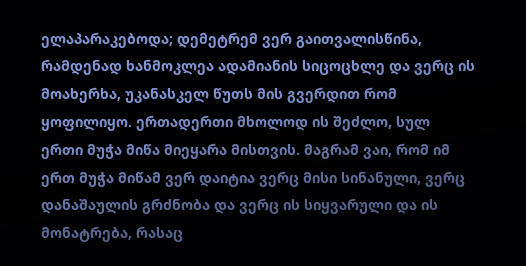ელაპარაკებოდა; დემეტრემ ვერ გაითვალისწინა, რამდენად ხანმოკლეა ადამიანის სიცოცხლე და ვერც ის მოახერხა, უკანასკელ წუთს მის გვერდით რომ ყოფილიყო. ერთადერთი მხოლოდ ის შეძლო, სულ ერთი მუჭა მიწა მიეყარა მისთვის. მაგრამ ვაი, რომ იმ ერთ მუჭა მიწამ ვერ დაიტია ვერც მისი სინანული, ვერც დანაშაულის გრძნობა და ვერც ის სიყვარული და ის მონატრება, რასაც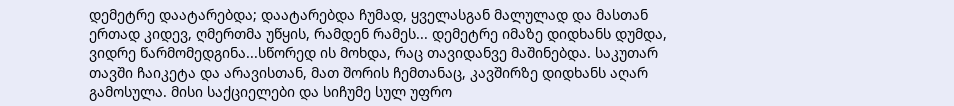დემეტრე დაატარებდა; დაატარებდა ჩუმად, ყველასგან მალულად და მასთან ერთად კიდევ, ღმერთმა უწყის, რამდენ რამეს... დემეტრე იმაზე დიდხანს დუმდა, ვიდრე წარმომედგინა...სწორედ ის მოხდა, რაც თავიდანვე მაშინებდა. საკუთარ თავში ჩაიკეტა და არავისთან, მათ შორის ჩემთანაც, კავშირზე დიდხანს აღარ გამოსულა. მისი საქციელები და სიჩუმე სულ უფრო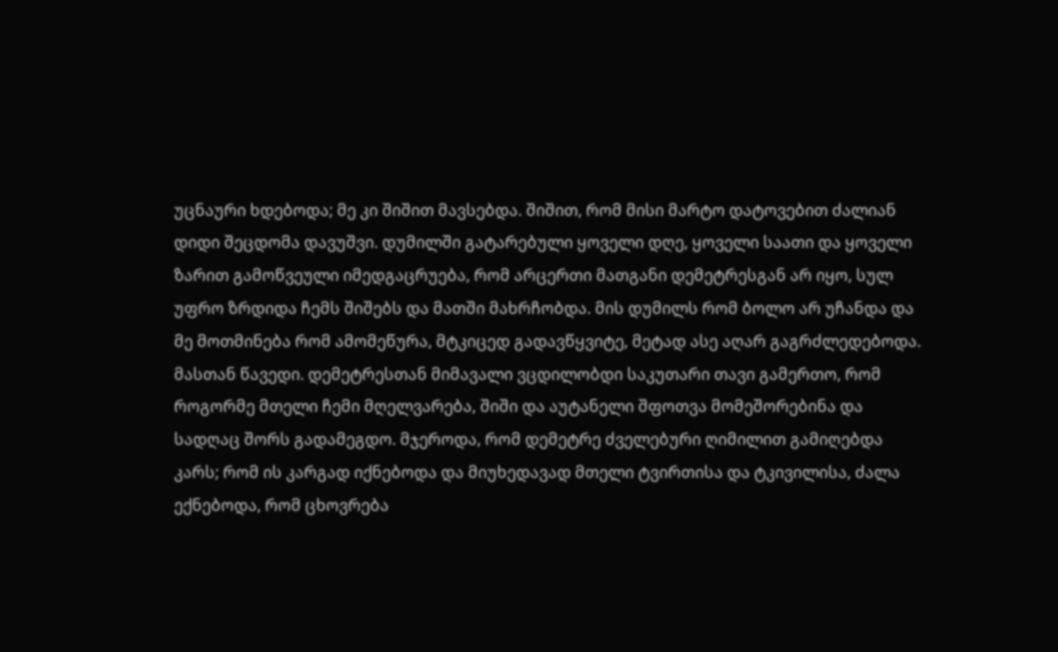უცნაური ხდებოდა; მე კი შიშით მავსებდა. შიშით, რომ მისი მარტო დატოვებით ძალიან დიდი შეცდომა დავუშვი. დუმილში გატარებული ყოველი დღე, ყოველი საათი და ყოველი ზარით გამოწვეული იმედგაცრუება, რომ არცერთი მათგანი დემეტრესგან არ იყო, სულ უფრო ზრდიდა ჩემს შიშებს და მათში მახრჩობდა. მის დუმილს რომ ბოლო არ უჩანდა და მე მოთმინება რომ ამომეწურა, მტკიცედ გადავწყვიტე, მეტად ასე აღარ გაგრძლედებოდა. მასთან წავედი. დემეტრესთან მიმავალი ვცდილობდი საკუთარი თავი გამერთო, რომ როგორმე მთელი ჩემი მღელვარება, შიში და აუტანელი შფოთვა მომეშორებინა და სადღაც შორს გადამეგდო. მჯეროდა, რომ დემეტრე ძველებური ღიმილით გამიღებდა კარს; რომ ის კარგად იქნებოდა და მიუხედავად მთელი ტვირთისა და ტკივილისა, ძალა ექნებოდა, რომ ცხოვრება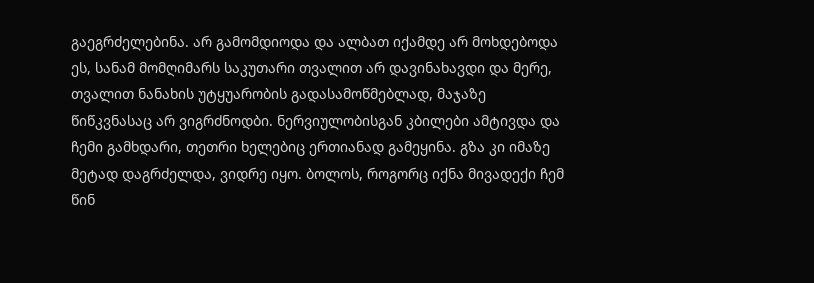გაეგრძელებინა. არ გამომდიოდა და ალბათ იქამდე არ მოხდებოდა ეს, სანამ მომღიმარს საკუთარი თვალით არ დავინახავდი და მერე, თვალით ნანახის უტყუარობის გადასამოწმებლად, მაჯაზე წიწკვნასაც არ ვიგრძნოდბი. ნერვიულობისგან კბილები ამტივდა და ჩემი გამხდარი, თეთრი ხელებიც ერთიანად გამეყინა. გზა კი იმაზე მეტად დაგრძელდა, ვიდრე იყო. ბოლოს, როგორც იქნა მივადექი ჩემ წინ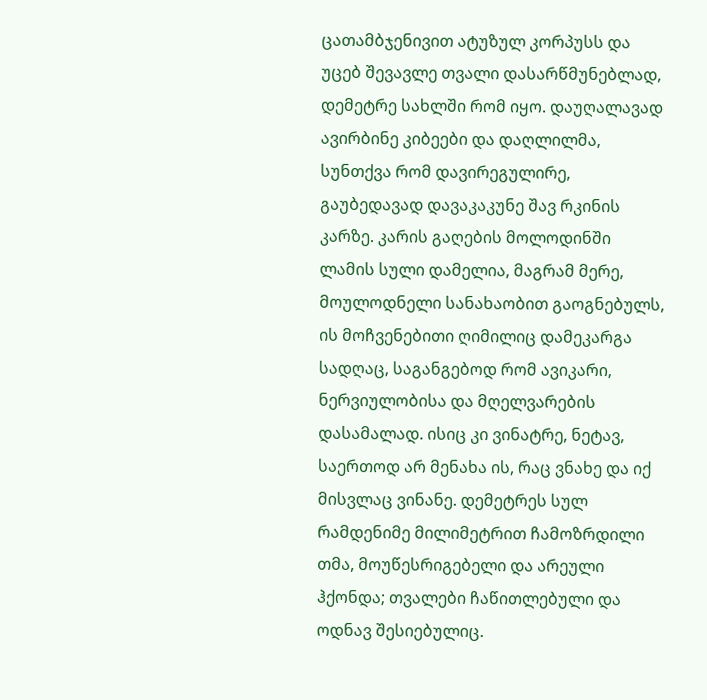ცათამბჯენივით ატუზულ კორპუსს და უცებ შევავლე თვალი დასარწმუნებლად, დემეტრე სახლში რომ იყო. დაუღალავად ავირბინე კიბეები და დაღლილმა, სუნთქვა რომ დავირეგულირე, გაუბედავად დავაკაკუნე შავ რკინის კარზე. კარის გაღების მოლოდინში ლამის სული დამელია, მაგრამ მერე, მოულოდნელი სანახაობით გაოგნებულს, ის მოჩვენებითი ღიმილიც დამეკარგა სადღაც, საგანგებოდ რომ ავიკარი, ნერვიულობისა და მღელვარების დასამალად. ისიც კი ვინატრე, ნეტავ, საერთოდ არ მენახა ის, რაც ვნახე და იქ მისვლაც ვინანე. დემეტრეს სულ რამდენიმე მილიმეტრით ჩამოზრდილი თმა, მოუწესრიგებელი და არეული ჰქონდა; თვალები ჩაწითლებული და ოდნავ შესიებულიც.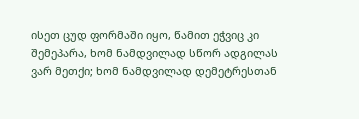ისეთ ცუდ ფორმაში იყო, წამით ეჭვიც კი შემეპარა, ხომ ნამდვილად სწორ ადგილას ვარ მეთქი; ხომ ნამდვილად დემეტრესთან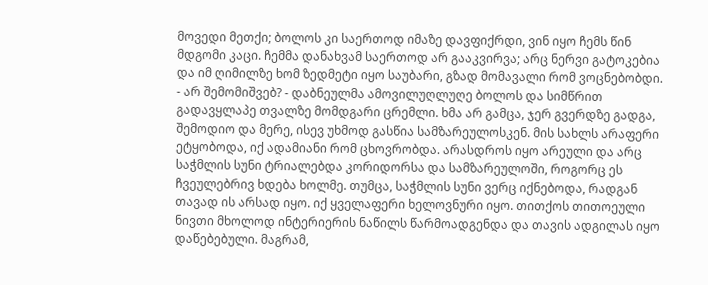მოვედი მეთქი; ბოლოს კი საერთოდ იმაზე დავფიქრდი, ვინ იყო ჩემს წინ მდგომი კაცი. ჩემმა დანახვამ საერთოდ არ გააკვირვა; არც ნერვი გატოკებია და იმ ღიმილზე ხომ ზედმეტი იყო საუბარი, გზად მომავალი რომ ვოცნებობდი. - არ შემომიშვებ? - დაბნეულმა ამოვილუღლუღე ბოლოს და სიმწრით გადავყლაპე თვალზე მომდგარი ცრემლი. ხმა არ გამცა, ჯერ გვერდზე გადგა, შემოდიო და მერე, ისევ უხმოდ გასწია სამზარეულოსკენ. მის სახლს არაფერი ეტყობოდა, იქ ადამიანი რომ ცხოვრობდა. არასდროს იყო არეული და არც საჭმლის სუნი ტრიალებდა კორიდორსა და სამზარეულოში, როგორც ეს ჩვეულებრივ ხდება ხოლმე. თუმცა, საჭმლის სუნი ვერც იქნებოდა, რადგან თავად ის არსად იყო. იქ ყველაფერი ხელოვნური იყო. თითქოს თითოეული ნივთი მხოლოდ ინტერიერის ნაწილს წარმოადგენდა და თავის ადგილას იყო დაწებებული. მაგრამ,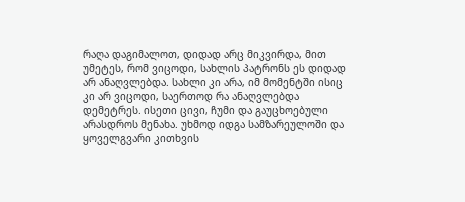რაღა დაგიმალოთ, დიდად არც მიკვირდა, მით უმეტეს, რომ ვიცოდი, სახლის პატრონს ეს დიდად არ ანაღვლებდა. სახლი კი არა, იმ მომენტში ისიც კი არ ვიცოდი, საერთოდ რა ანაღვლებდა დემეტრეს. ისეთი ცივი, ჩუმი და გაუცხოებული არასდროს მენახა. უხმოდ იდგა სამზარეულოში და ყოველგვარი კითხვის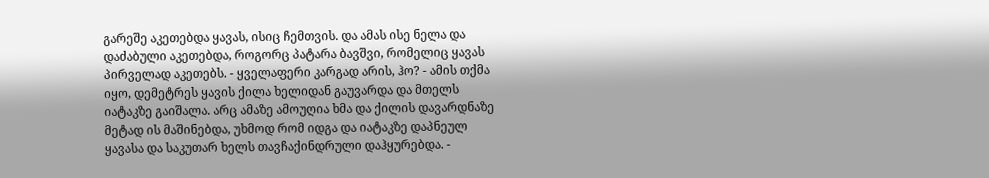გარეშე აკეთებდა ყავას, ისიც ჩემთვის. და ამას ისე ნელა და დაძაბული აკეთებდა, როგორც პატარა ბავშვი, რომელიც ყავას პირველად აკეთებს. - ყველაფერი კარგად არის, ჰო? - ამის თქმა იყო, დემეტრეს ყავის ქილა ხელიდან გაუვარდა და მთელს იატაკზე გაიშალა. არც ამაზე ამოუღია ხმა და ქილის დავარდნაზე მეტად ის მაშინებდა, უხმოდ რომ იდგა და იატაკზე დაპნეულ ყავასა და საკუთარ ხელს თავჩაქინდრული დაჰყურებდა. -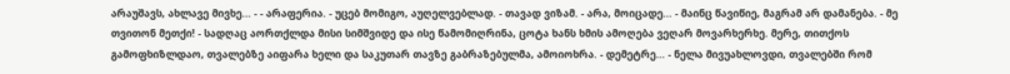არაუშავს, ახლავე მივხე... - - არაფერია. - უცებ მომიგო, აუღელვებლად. - თავად ვიზამ. - არა, მოიცადე... - მაინც წავიწიე, მაგრამ არ დამანება. - მე თვითონ მეთქი! - სადღაც აორთქლდა მისი სიმშვიდე და ისე წამომიღრინა, ცოტა ხანს ხმის ამოღება ვეღარ მოვარხერხე. მერე, თითქოს გამოფხიზლდაო, თვალებზე აიფარა ხელი და საკუთარ თავზე გაბრაზებულმა, ამოიოხრა. - დემეტრე... - ნელა მივუახლოვდი, თვალებში რომ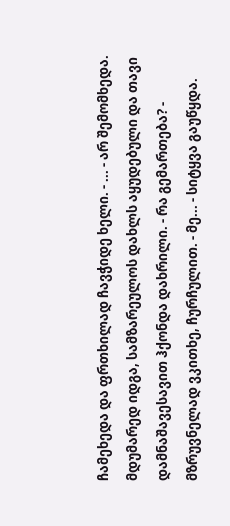ჩამეხედა და ფრთხილად ჩავჭიდე ხელი. - ... - არ შემომხედა. მდუმარედ იდგა, სამზარეულოს დახლს აყუდებული და თავი დამნაშავესავით ჰქონდა დახრილი. - რა გემართება? - მზრუვნელად ვკითხე, ჩურჩულით. - მე... - სიტყვა გაუწყდა.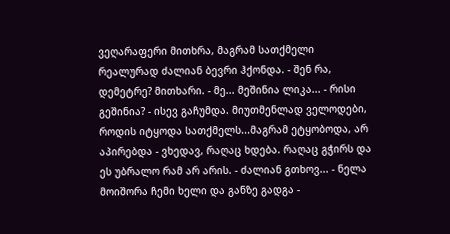ვეღარაფერი მითხრა, მაგრამ სათქმელი რეალურად ძალიან ბევრი ჰქონდა. - შენ რა, დემეტრე? მითხარი. - მე... მეშინია ლიკა... - რისი გეშინია? - ისევ გაჩუმდა. მიუთმენლად ველოდები, როდის იტყოდა სათქმელს...მაგრამ ეტყობოდა, არ აპირებდა - ვხედავ, რაღაც ხდება. რაღაც გჭირს და ეს უბრალო რამ არ არის. - ძალიან გთხოვ... - ნელა მოიშორა ჩემი ხელი და განზე გადგა -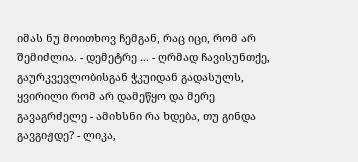იმას ნუ მოითხოვ ჩემგან, რაც იცი, რომ არ შემიძლია. - დემეტრე ... - ღრმად ჩავისუნთქე, გაურკვევლობისგან ჭკუიდან გადასულს, ყვირილი რომ არ დამეწყო და მერე გავაგრძელე - ამიხსნი რა ხდება, თუ გინდა გავგიჟდე? - ლიკა,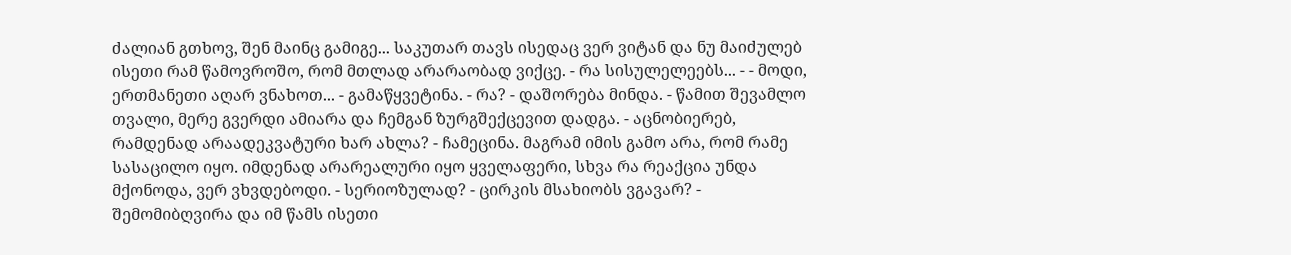ძალიან გთხოვ, შენ მაინც გამიგე... საკუთარ თავს ისედაც ვერ ვიტან და ნუ მაიძულებ ისეთი რამ წამოვროშო, რომ მთლად არარაობად ვიქცე. - რა სისულელეებს... - - მოდი, ერთმანეთი აღარ ვნახოთ... - გამაწყვეტინა. - რა? - დაშორება მინდა. - წამით შევამლო თვალი, მერე გვერდი ამიარა და ჩემგან ზურგშექცევით დადგა. - აცნობიერებ, რამდენად არაადეკვატური ხარ ახლა? - ჩამეცინა. მაგრამ იმის გამო არა, რომ რამე სასაცილო იყო. იმდენად არარეალური იყო ყველაფერი, სხვა რა რეაქცია უნდა მქონოდა, ვერ ვხვდებოდი. - სერიოზულად? - ცირკის მსახიობს ვგავარ? - შემომიბღვირა და იმ წამს ისეთი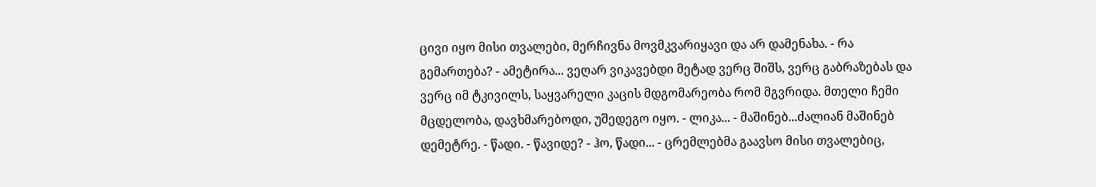ცივი იყო მისი თვალები, მერჩივნა მოვმკვარიყავი და არ დამენახა. - რა გემართება? - ამეტირა... ვეღარ ვიკავებდი მეტად ვერც შიშს, ვერც გაბრაზებას და ვერც იმ ტკივილს, საყვარელი კაცის მდგომარეობა რომ მგვრიდა. მთელი ჩემი მცდელობა, დავხმარებოდი, უშედეგო იყო. - ლიკა... - მაშინებ...ძალიან მაშინებ დემეტრე. - წადი. - წავიდე? - ჰო, წადი... - ცრემლებმა გაავსო მისი თვალებიც,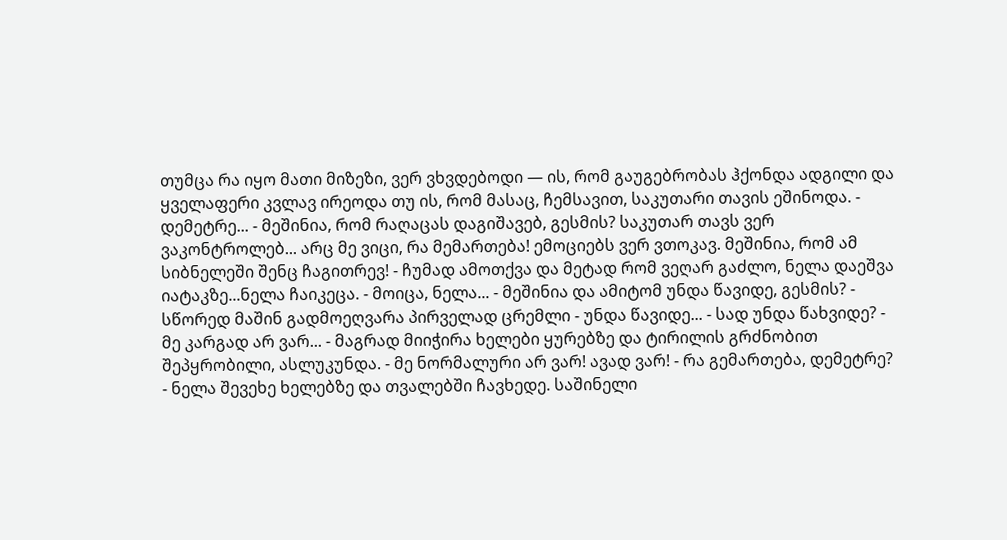თუმცა რა იყო მათი მიზეზი, ვერ ვხვდებოდი — ის, რომ გაუგებრობას ჰქონდა ადგილი და ყველაფერი კვლავ ირეოდა თუ ის, რომ მასაც, ჩემსავით, საკუთარი თავის ეშინოდა. - დემეტრე... - მეშინია, რომ რაღაცას დაგიშავებ, გესმის? საკუთარ თავს ვერ ვაკონტროლებ... არც მე ვიცი, რა მემართება! ემოციებს ვერ ვთოკავ. მეშინია, რომ ამ სიბნელეში შენც ჩაგითრევ! - ჩუმად ამოთქვა და მეტად რომ ვეღარ გაძლო, ნელა დაეშვა იატაკზე...ნელა ჩაიკეცა. - მოიცა, ნელა... - მეშინია და ამიტომ უნდა წავიდე, გესმის? - სწორედ მაშინ გადმოეღვარა პირველად ცრემლი - უნდა წავიდე... - სად უნდა წახვიდე? - მე კარგად არ ვარ... - მაგრად მიიჭირა ხელები ყურებზე და ტირილის გრძნობით შეპყრობილი, ასლუკუნდა. - მე ნორმალური არ ვარ! ავად ვარ! - რა გემართება, დემეტრე? - ნელა შევეხე ხელებზე და თვალებში ჩავხედე. საშინელი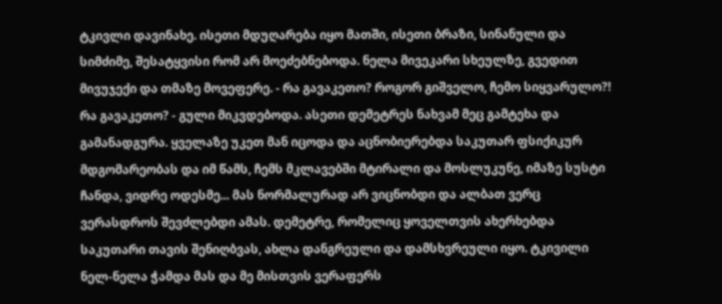ტკივლი დავინახე. ისეთი მდუღარება იყო მათში, ისეთი ბრაზი, სინანული და სიმძიმე, შესატყვისი რომ არ მოეძებნებოდა. ნელა მივეკარი სხეულზე, გვედით მივუჯექი და თმაზე მოვეფერე. - რა გავაკეთო? როგორ გიშველო, ჩემო სიყვარულო?! რა გავაკეთო? - გული მიკვდებოდა. ასეთი დემეტრეს ნახვამ მეც გამტეხა და გამანადგურა. ყველაზე უკეთ მან იცოდა და აცნობიერებდა საკუთარ ფსიქიკურ მდგომარეობას და იმ წამს, ჩემს მკლავებში მტირალი და მოსლუკუნე, იმაზე სუსტი ჩანდა, ვიდრე ოდესმე... მას ნორმალურად არ ვიცნობდი და ალბათ ვერც ვერასდროს შევძლებდი ამას. დემეტრე, რომელიც ყოველთვის ახერხებდა საკუთარი თავის შენიღბვას, ახლა დანგრეული და დამსხვრეული იყო. ტკივილი ნელ-ნელა ჭამდა მას და მე მისთვის ვერაფერს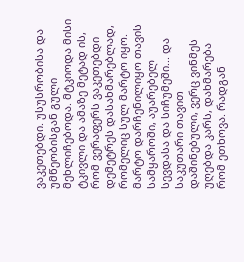ვაკეთებდი. უსუსრობისა და უმწეობისგან გული მეხლიჩებოდა. მტკიოდა მისი ტკივლი და ამაზე მეტად ის, რომ ვერაფერს ვაკეთებდი დემეტრეს დასახმარებლად, რომელიც სულ მარტო იყო. მარტო დარჩენილიყო თავის სამყაროში, აუარებელ სევდასა და სიჩუმეში... და საკუთარი თავით დაშინებული, ვერც ვინმეს უღებდა კარს, დახმარება რომ ეთხოვა. რადგან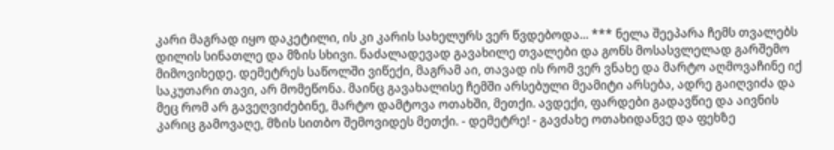კარი მაგრად იყო დაკეტილი, ის კი კარის სახელურს ვერ წვდებოდა... *** ნელა შეეპარა ჩემს თვალებს დილის სინათლე და მზის სხივი. ნაძალადევად გავახილე თვალები და გონს მოსასვლელად გარშემო მიმოვიხედე. დემეტრეს საწოლში ვიწექი, მაგრამ აი, თავად ის რომ ვერ ვნახე და მარტო აღმოვაჩინე იქ საკუთარი თავი, არ მომეწონა. მაინც გავახალისე ჩემში არსებული მეამიტი არსება, ადრე გაიღვიძა და მეც რომ არ გავეღვიძებინე, მარტო დამტოვა ოთახში, მეთქი. ავდექი, ფარდები გადავწიე და აივნის კარიც გამოვაღე, მზის სითბო შემოვიდეს მეთქი. - დემეტრე! - გავძახე ოთახიდანვე და ფეხზე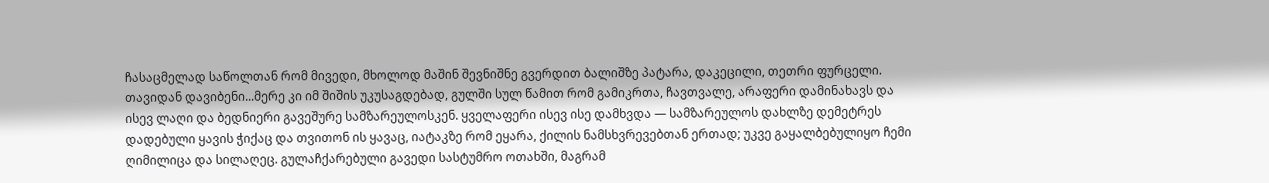ჩასაცმელად საწოლთან რომ მივედი, მხოლოდ მაშინ შევნიშნე გვერდით ბალიშზე პატარა, დაკეცილი, თეთრი ფურცელი. თავიდან დავიბენი...მერე კი იმ შიშის უკუსაგდებად, გულში სულ წამით რომ გამიკრთა, ჩავთვალე, არაფერი დამინახავს და ისევ ლაღი და ბედნიერი გავეშურე სამზარეულოსკენ. ყველაფერი ისევ ისე დამხვდა — სამზარეულოს დახლზე დემეტრეს დადებული ყავის ჭიქაც და თვითონ ის ყავაც, იატაკზე რომ ეყარა, ქილის ნამსხვრევებთან ერთად; უკვე გაყალბებულიყო ჩემი ღიმილიცა და სილაღეც. გულაჩქარებული გავედი სასტუმრო ოთახში, მაგრამ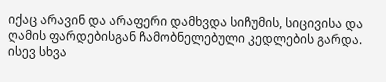იქაც არავინ და არაფერი დამხვდა სიჩუმის, სიცივისა და ღამის ფარდებისგან ჩამობნელებული კედლების გარდა. ისევ სხვა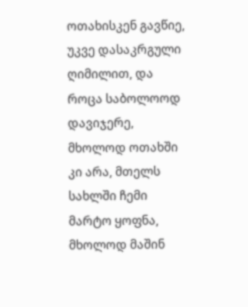ოთახისკენ გავწიე, უკვე დასაკრგული ღიმილით, და როცა საბოლოოდ დავიჯერე, მხოლოდ ოთახში კი არა, მთელს სახლში ჩემი მარტო ყოფნა, მხოლოდ მაშინ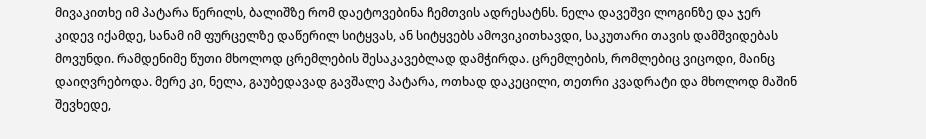მივაკითხე იმ პატარა წერილს, ბალიშზე რომ დაეტოვებინა ჩემთვის ადრესატნს. ნელა დავეშვი ლოგინზე და ჯერ კიდევ იქამდე, სანამ იმ ფურცელზე დაწერილ სიტყვას, ან სიტყვებს ამოვიკითხავდი, საკუთარი თავის დამშვიდებას მოვუნდი. რამდენიმე წუთი მხოლოდ ცრემლების შესაკავებლად დამჭირდა. ცრემლების, რომლებიც ვიცოდი, მაინც დაიღვრებოდა. მერე კი, ნელა, გაუბედავად გავშალე პატარა, ოთხად დაკეცილი, თეთრი კვადრატი და მხოლოდ მაშინ შევხედე,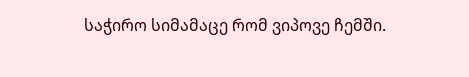საჭირო სიმამაცე რომ ვიპოვე ჩემში.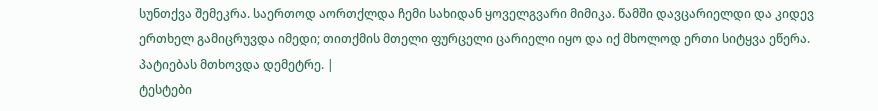სუნთქვა შემეკრა. საერთოდ აორთქლდა ჩემი სახიდან ყოველგვარი მიმიკა. წამში დავცარიელდი და კიდევ ერთხელ გამიცრუვდა იმედი; თითქმის მთელი ფურცელი ცარიელი იყო და იქ მხოლოდ ერთი სიტყვა ეწერა. პატიებას მთხოვდა დემეტრე. |
ტესტები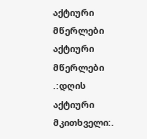აქტიური მწერლები
აქტიური მწერლები
.:დღის აქტიური მკითხველი:.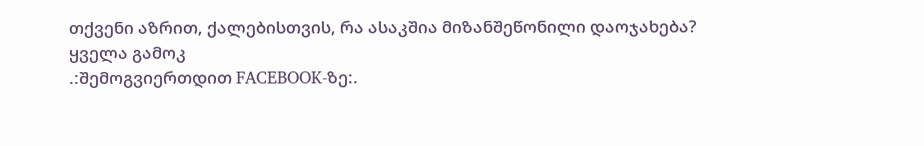თქვენი აზრით, ქალებისთვის, რა ასაკშია მიზანშეწონილი დაოჯახება?
ყველა გამოკ
.:შემოგვიერთდით FACEBOOK-ზე:.